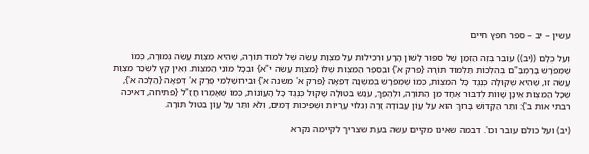עשין – יב – ספר חפץ חיים

וְעַל כֻּלָּם ((יב)) עוֹבֵר בְּזֶה הַזְּמַן שֶׁל סִפּוּר לָשׁוֹן הָרָע וּרְכִילוּת עַל מִצְוַת עֲשֵׂה שֶׁל לִמוּד תּוֹרָה, שֶׁהִיא מִצְוַת עֲשֵׂה גְּמוּרָה, כְּמוֹ שֶׁמְפֹרָשׁ בָּרַמְבַּ"ם בְּהִלְכוֹת תַּלְמוּד תּוֹרָה {פרק א'} וּבְסֵפֶר הַמִצְוֹת שֶׁלּוֹ {מִצְוַת עֲשֵׂה י"א} וּבְכָל מוֹנֵי הַמִצְוֹת. וְאֵין קֵץ לִשְׂכַר מִצְוַת עֲשֵׂה זוֹ, שֶׁהִיא שְׁקוּלָה כְּנְגֶד כָּל המִצְוֹת, כְּמוֹ שֶׁמְפֹרָשׁ בְּמִשְׁנָה דְּפֵאָה {פרק א' משנה א'} וּבִירוּשַׁלְמִי פֶּרֶק א' דְּפֵאָה {הַלָכה א'}, שֶׁכָּל הַמִצְוֹת אֵינָן שָׁווֹת לְדִבּוּר אֶחָד מִן הַתּוֹרָה, וּלְהֶפֶךְ, עֹנֶשׁ בִּטוּלָה שָׁקוּל כְּנֶגֶד כָּל הָעֲוֹנוֹת, כְּמוֹ שֶׁאָמְרוּ חֲזַ"ל {פתיחה, דאיכה רבתי אות ב'}: וִתֵּר הַקָדוֹשׁ בָּרוּךְ הוּא עַל עֲוֹן עֲבוֹדָה זָרָה וְגִלּוּי עֲרָיוֹת וּשְׁפִיכוּת דָּמִים, וְלֹא וִתֵּר עַל עֲוֹן בִּטוּל תּוֹרָה.

(יב) ועל כולם עובר וכו'. דבמה שאינו מקיים עשה בעת שצריך לקיימה נקרא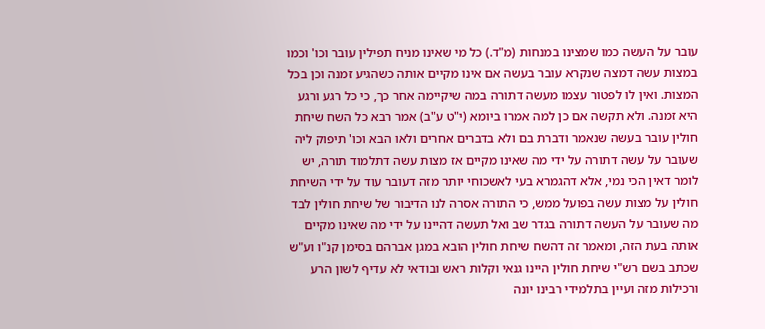עובר על העשה כמו שמצינו במנחות (מ"ד.) כל מי שאינו מניח תפילין עובר וכו' וכמו במצות עשה דמצה שנקרא עובר בעשה אם אינו מקיים אותה כשהגיע זמנה וכן בכל המצות. ואין לו לפטור עצמו מעשה דתורה במה שיקיימה אחר כך, כי כל רגע ורגע היא זמנה. ולא תקשה אם כן למה אמרו ביומא (י"ט ע"ב) אמר רבא כל השח שיחת חולין עובר בעשה שנאמר ודברת בם ולא בדברים אחרים ולאו הבא וכו' תיפוק ליה שעובר על עשה דתורה על ידי מה שאינו מקיים אז מצות עשה דתלמוד תורה, יש לומר דאין הכי נמי, אלא דהגמרא בעי לאשכוחי יותר מזה דעובר עוד על ידי השיחת חולין על מצות עשה בפועל ממש, כי התורה אסרה לנו הדיבור של שיחת חולין לבד מה שעובר על העשה דתורה בגדר שב ואל תעשה דהיינו על ידי מה שאינו מקיים אותה בעת הזה, ומאמר זה דהשח שיחת חולין הובא במגן אברהם בסימן קנ"ו וע"ש שכתב בשם רש"י שיחת חולין היינו גנאי וקלות ראש ובודאי לא עדיף לשון הרע ורכילות מזה ועיין בתלמידי רבינו יונה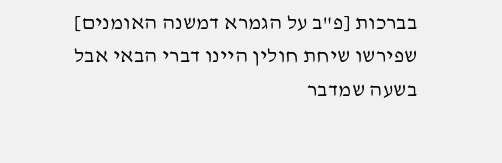בברכות [פ"ב על הגמרא דמשנה האומנים] שפירשו שיחת חולין היינו דברי הבאי אבל בשעה שמדבר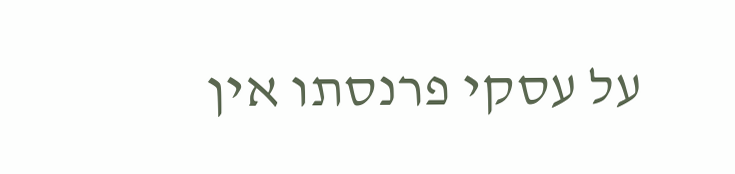על עסקי פרנסתו אין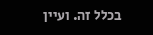בכלל זה. ועיין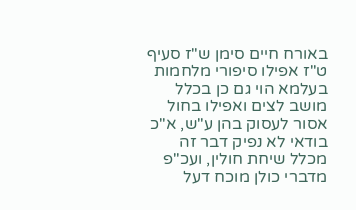באורח חיים סימן ש"ז סעיף ט"ז אפילו סיפורי מלחמות בעלמא הוי גם כן בכלל מושב לצים ואפילו בחול אסור לעסוק בהן ע"ש, א"כ בודאי לא נפיק דבר זה מכלל שיחת חולין, ועכ"פ מדברי כולן מוכח דעל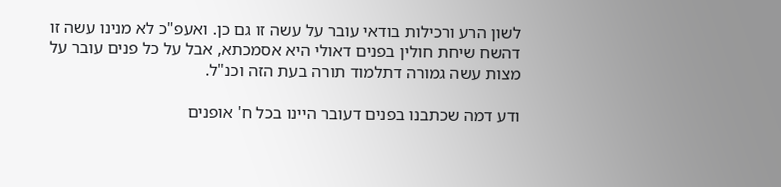לשון הרע ורכילות בודאי עובר על עשה זו גם כן. ואעפ"כ לא מנינו עשה זו דהשח שיחת חולין בפנים דאולי היא אסמכתא, אבל על כל פנים עובר על מצות עשה גמורה דתלמוד תורה בעת הזה וכנ"ל.

ודע דמה שכתבנו בפנים דעובר היינו בכל ח' אופנים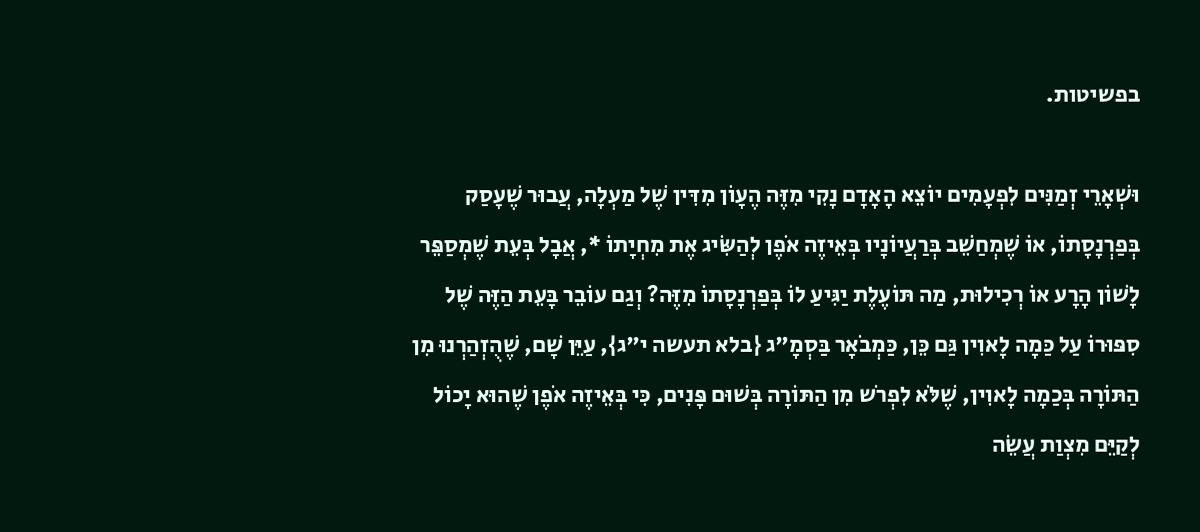בפשיטות.

וּשְׁאָרֵי זְמַנִּים לִפְעָמִים יוֹצֵא הָאָדָם נָקִי מִזֶּה הֶעָוֹן מִדִּין שֶׁל מַעְלָה, עֲבוּר שֶׁעָסַק בְּפַרְנָסָתוֹ, אוֹ שֶׁמְחַשֵׁב בְּרַעֲיוֹנָיו בְּאֵיזֶה אֹפֶן לְהַשִּׂיג אֶת מִחְיָתוֹ *, אֲבָל בְּעֵת שֶׁמְסַפֵּר לָשׁוֹן הָרָע אוֹ רְכִילוּת, מַה תּוֹעֶלֶת יַגִּיעַ לוֹ בְּפַרְנָסָתוֹ מִזֶּה? וְגַם עוֹבֵר בָּעֵת הַזֶּה שֶׁל סִפּוּרוֹ עַל כַּמָה לָאוִין גַּם כֵּן, כַּמְבֹאָר בַּסְמָ"ג {בלא תעשה י"ג}, עַיֵּן שָׁם, שֶׁהֻזְהַרְנוּ מִן הַתּוֹרָה בְּכַמָה לָאוִין, שֶׁלֹּא לִפְרֹש מִן הַתּוֹרָה בְּשׁוּם פָּנִים, כִּי בְּאֵיזֶה אֹפֶן שֶׁהוּא יָכוֹל לְקַיֵּם מִצְוַת עֲשֵׂה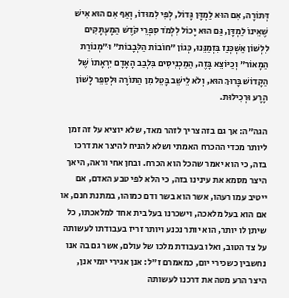דְּתוֹרָה, אִם הוּא לַמְדָּן גָּדוֹל, לְפִי לִמוּדוֹ, וְאַף אִם הוּא אִישׁ שֶׁאֵינוֹ לַמְדָּן, גַּם הוּא יָכוֹל לִלְמֹד סִפְרֵי קֹדֶשׁ הַמָעְתָּקִים לִלְשׁוֹן אַשְׁכְּנַז בִּזְמַנֵּנוּ, כְּגוֹן "חוֹבוֹת הַלְּבָבוֹת" וּ"מְנוֹרַת הַמָאוֹר" וְכַיּוֹצֵא בָּזֶה, הַמַכְנִיסִים בִּלְבַב הָאָדָם יִרְאָתוֹ שֶׁל הַקָדוֹשׁ בָּרוּךְ הוּא, וְלֹא לֵישֵׁב בָּטֵל מִן הַתּוֹרָה וּלְסַפֵּר לָשׁוֹן הָרָע וּרְכִילוּת.

הגה"ה: אך גם בזה צריך לזהר מאד, שלא יוציא על זה זמן ליותר מכדי ההכרח האמתי ושלא להניח להיצר את דרכו בזה, כי הוא יאמר שהכל הוא הכרח. ובחן אחי וראה, היאך היצר מסמא את עינינו בזה, כי הלא לפי טבע האדם, אם ייטיב עמו רעהו, אשר הוא בשר ודם כמוהו, במתנת חנם, או אם הוא בעל מלאכה, וישכרנו בעל בית אחד למלאכתו, כל שיתן לו יותר, הוא יותר נכנע ויותר זריז בעבודתו לעשותה על צד הטוב, ואלו בעבודת מלכו של עולם, אשר גם בה אנו נחשבין כשכירי יום, כמאמרם ז"ל: אנן אגירי יומי אנן, היצר הרע מטה את דרכנו לעשותה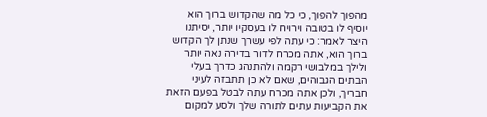מהפוך להפוך, כי כל מה שהקדוש ברוך הוא יוסיף לו בטובה וירויח לו בעסקיו יותר, יסיתנו היצר לאמר: כי עתה לפי עשרך שנתן לך הקדוש ברוך הוא, אתה מכרח לדור בדירה נאה יותר ולילך במלבושי רקמה ולהתנהג כדרך בעלי הבתים הגבוהים, שאם לא כן תתבזה לעיני חבריך, ולכן אתה מכרח עתה לבטל בפעם הזאת את הקביעות עתים לתורה שלך ולסע למקום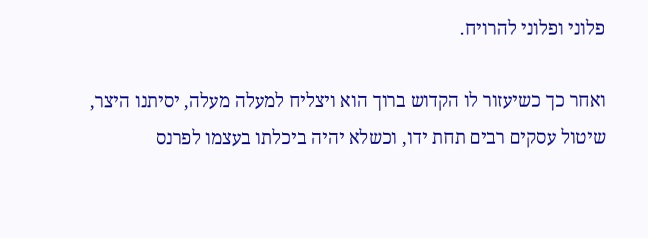פלוני ופלוני להרויח.

ואחר כך כשיעזור לו הקדוש ברוך הוא ויצליח למעלה מעלה, יסיתנו היצר, שיטול עסקים רבים תחת ידו, וכשלא יהיה ביכלתו בעצמו לפרנס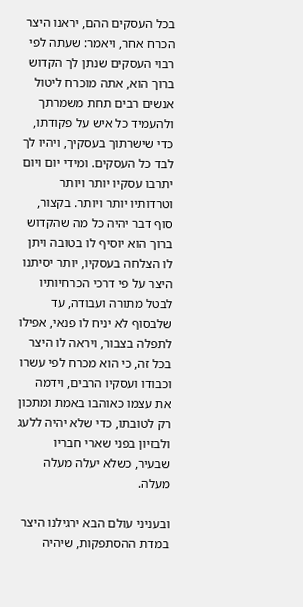בכל העסקים ההם, יראנו היצר הכרח אחר, ויאמר: שעתה לפי רבוי העסקים שנתן לך הקדוש ברוך הוא, אתה מוכרח ליטול אנשים רבים תחת משמרתך ולהעמיד כל איש על פקודתו, כדי שישרתוך בעסקיך, ויהיו לך לבד כל העסקים. ומידי יום ויום יתרבו עסקיו יותר ויותר וטרדותיו יותר ויותר. בקצור, סוף דבר יהיה כל מה שהקדוש ברוך הוא יוסיף לו בטובה ויתן לו הצלחה בעסקיו, יותר יסיתנו היצר על פי דרכי הכרחיותיו לבטל מתורה ועבודה, עד שלבסוף לא יניח לו פנאי, אפילו לתפלה בצבור, ויראה לו היצר בכל זה, כי הוא מכרח לפי עשרו וכבודו ועסקיו הרבים, וידמה את עצמו כאוהבו באמת ומתכון רק לטובתו, כדי שלא יהיה ללעג ולבזיון בפני שארי חבריו שבעיר, כשלא יעלה מעלה מעלה.

ובעניני עולם הבא ירגילנו היצר במדת ההסתפקות, שיהיה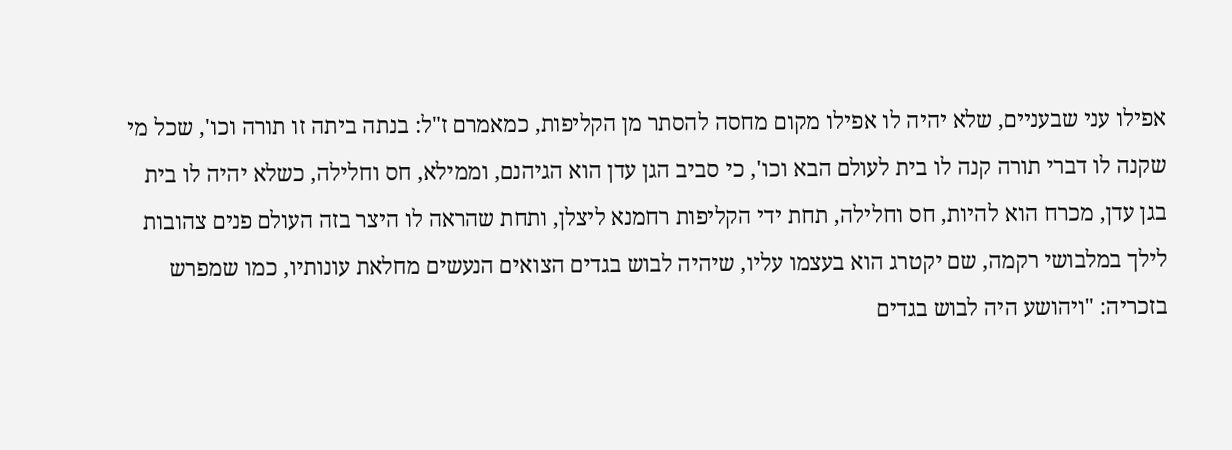אפילו עני שבעניים, שלא יהיה לו אפילו מקום מחסה להסתר מן הקליפות, כמאמרם ז"ל: בנתה ביתה זו תורה וכו', שכל מי שקנה לו דברי תורה קנה לו בית לעולם הבא וכו', כי סביב הגן עדן הוא הגיהנם, וממילא, חס וחלילה, כשלא יהיה לו בית בגן עדן, מכרח הוא להיות, חס וחלילה, תחת ידי הקליפות רחמנא ליצלן, ותחת שהראה לו היצר בזה העולם פנים צהובות לילך במלבושי רקמה, שם יקטרג הוא בעצמו עליו, שיהיה לבוש בגדים הצואים הנעשים מחלאת עונותיו, כמו שמפרש בזכריה: "ויהושע היה לבוש בגדים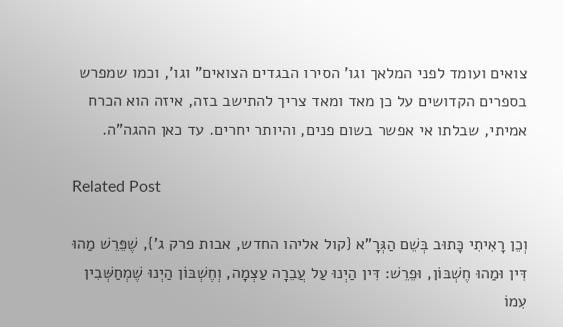צואים ועומד לפני המלאך וגו' הסירו הבגדים הצואים" וגו', וכמו שמפרש בספרים הקדושים על כן מאד ומאד צריך להתישב בזה, איזה הוא הכרח אמיתי, שבלתו אי אפשר בשום פנים, והיותר יחרים. עד כאן ההגה"ה.

Related Post

וְכֵן רָאִיתִי כָּתוּב בְּשֵׁם הַגְּרָ"א {קול אליהו החדש, אבות פרק ג'}, שֶׁפֵּרֵשׁ מַהוּ דִּין וּמַהוּ חֶשְׁבּוֹן, וּפֵרֵשׁ: דִּין הַיְנוּ עַל עֲבֵרָה עַצְמָה, וְחֶשְׁבּוֹן הַיְנוּ שֶׁמְחַשְּׁבִין עִמוֹ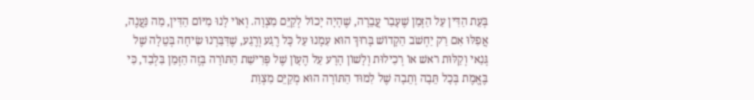בְּעֵת הַדִּין עַל הַזְּמַן שֶׁעָבַר עֲבֵרָה, שֶׁהָיָה יָכוֹל לְקַיֵּם מִצְוָה. וְאוֹי לָנוּ מִיּוֹם הַדִּין, מַה נַּעֲנֶה, אֲפִלּוּ אִם רַק יַחְשֹׁב הַקָדוֹשׁ בָּרוּךְ הוּא עִמָנוּ עַל כָּל רֶגַע וְרֶגַע, שֶׁדִּבַּרְנוּ שִׂיחָה בְּטֵלָה שֶׁל גְּנַאי וְקַלּוּת ראשׁ אוֹ רְכִילוּת וְלָשׁוֹן הָרָע עַל הֶעָוֹן שֶׁל פְּרִישַׁת הַתּוֹרָה בְּזֶה הַזְּמַן בִּלְבַד, כִּי בֶּאֱמֶת בְּכָל תֵּבָה וְתֵבָה שֶׁל לִמוּד הַתּוֹרָה הוּא מְקַיֵּם מִצְוַת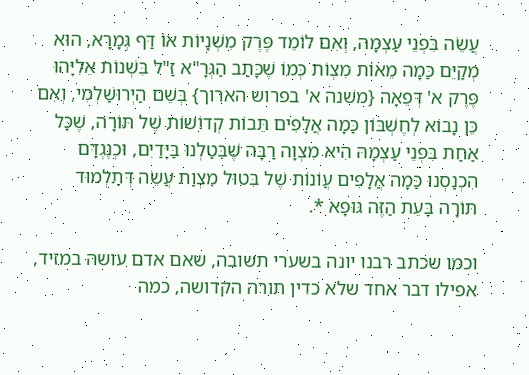עֲשֵׂה בִּפְנֵי עַצְמָה, וְאִם לוֹמֵד פֶּרֶק מִשְׁנָיוֹת אוֹ דַּף גְּמָרָא, הוּא מְקַיֵּם כַּמָה מֵאוֹת מִצְוֹת כְּמוֹ שֶׁכָּתַב הַגְּרָ"א זַ"ל בִּשְׁנוֹת אֵלִיָּהוּ פֶּרֶק א' דְּפֵאָה {משׁנה א' בפרוש הארוך} בְּשֵׁם הַיְרוּשַׁלְמִי, וְאִם כֵּן נָבוֹא לְחֶשְׁבּוֹן כַּמָה אֲלָפִים תֵּבוֹת קְדוֹשׁוֹת שֶׁל תּוֹרָה, שֶׁכָּל אַחַת בִּפְנֵי עַצְמָהּ הִיא מִצְוָה רַבָּה שֶׁבִּטַלְנוּ בַּיָּדַיִם, וּכְנֶגְדָּם הִכְנַסְנוּ כַּמָה אֲלָפִים עֲוֹנוֹת שֶׁל בִּטוּל מִצְוַת עֲשֵׂה דְּתַלְמוּד תּוֹרָה בָּעֵת הַזֶּה גּוּפָא *.

וכמו שכתב רבנו יונה בשערי תשובה, שאם אדם עושה במזיד, אפילו דבר אחד שלא כדין תורה הקדושה, כמה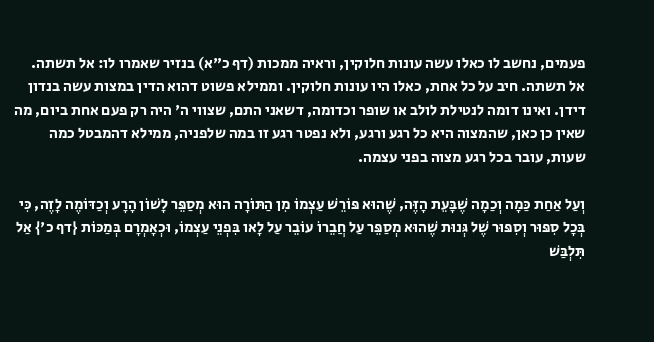פעמים, נחשב לו כאלו עשה עונות חלוקין, וראיה ממכות (דף כ"א) בנזיר שאמרו לו: אל תשתה. אל תשתה. חיב על כל אחת, כאלו היו עונות חלוקין. וממילא פשוט דהוא הדין במצות עשה בנדון דידן. ואינו דומה לנטילת לולב או שופר וכדומה, דשאני התם, שצווי ה' היה רק פעם אחת ביום, מה שאין כן כאן, שהמצוה היא כל רגע ורגע, ולא נפטר רגע זו במה שלפניה, ממילא דהמבטל כמה שעות, עובר בכל רגע מצוה בפני עצמה.

וְעַל אַחַת כַּמָה וְכַמָה שֶׁבָּעֵת הָזֶּה, שֶׁהוּא פּוֹרֵשׁ עַצְמוֹ מִן הַתּוֹרָה הוּא מְסַפֵּר לָשׁוֹן הָרָע וְכַדּוֹמֶה לָזֶה, כִּי בְּכָל סִפּוּר וְסִפּוּר שֶׁל גְּנוּת שֶׁהוּא מְסַפֵּר עַל חֲבֵרוֹ עוֹבֵר עַל לָאו בִּפְנֵי עַצְמוֹ, וּכְאָמְרָם בְּמַכּוֹת {דף כ'} אַל תִּלְבַּשׁ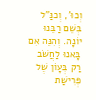וְכוּ', וְכנַּ"ל בְּשֵׁם רַבֵּנוּ יוֹנָה. וְהִנֵּה אִם בָּאנוּ לַחֲשֹׁב רַק בְּעָוֹן שֶׁל פְּרִישַׁת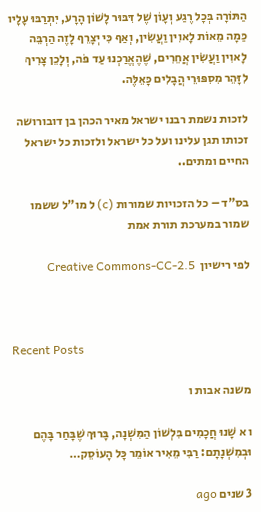הַתּוֹרָה בְּכָל רֶגַע וְעָוֹן שֶׁל דִּבּוּר לָשׁוֹן הָרָע, יִתְרַבּוּ עָלָיו כַּמָה מֵאוֹת לָאוִין וַעֲשִׂין, וְאַף כִּי יְצָרֵף לָזֶה הַרְבֵּה לָאוִין וַעֲשִׂין אֲחֵרִים, שֶׁהֶאֱרַכְנוּ עַד פֹּה, וְלָכֵן צָרִיךְ לִזָּהֵר מִסִפּוּרֵי הֲבָלִים כָּאֵלֶּה.

לזכות נשמת רבנו ישראל מאיר הכהן בן דובורושה זכותו תגן עלינו ועל כל ישראל ולזכות כל ישראל החיים ומתים..

בס"ד – כל הזכויות שמורות (c) ל מו"ל ששמו שמור במערכת תורת אמת

לפי רישיון  Creative Commons-CC-2.5



Recent Posts

משנה אבות ו

ו א שָׁנוּ חֲכָמִים בִּלְשׁוֹן הַמִּשְׁנָה, בָּרוּךְ שֶׁבָּחַר בָּהֶם וּבְמִשְׁנָתָם: רַבִּי מֵאִיר אוֹמֵר כָּל הָעוֹסֵק…

3 שנים ago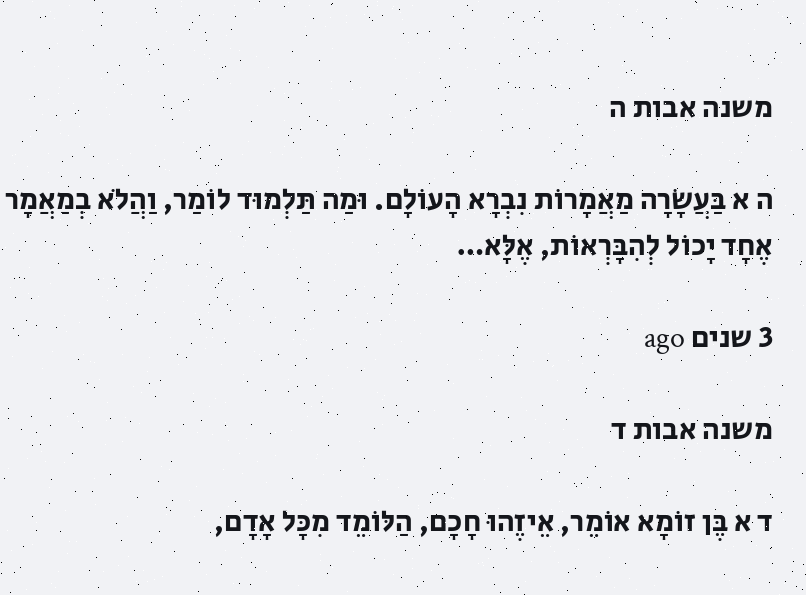משנה אבות ה

ה א בַּעֲשָׂרָה מַאֲמָרוֹת נִבְרָא הָעוֹלָם. וּמַה תַּלְמוּד לוֹמַר, וַהֲלֹא בְמַאֲמָר אֶחָד יָכוֹל לְהִבָּרְאוֹת, אֶלָּא…

3 שנים ago

משנה אבות ד

ד א בֶּן זוֹמָא אוֹמֵר, אֵיזֶהוּ חָכָם, הַלּוֹמֵד מִכָּל אָדָם,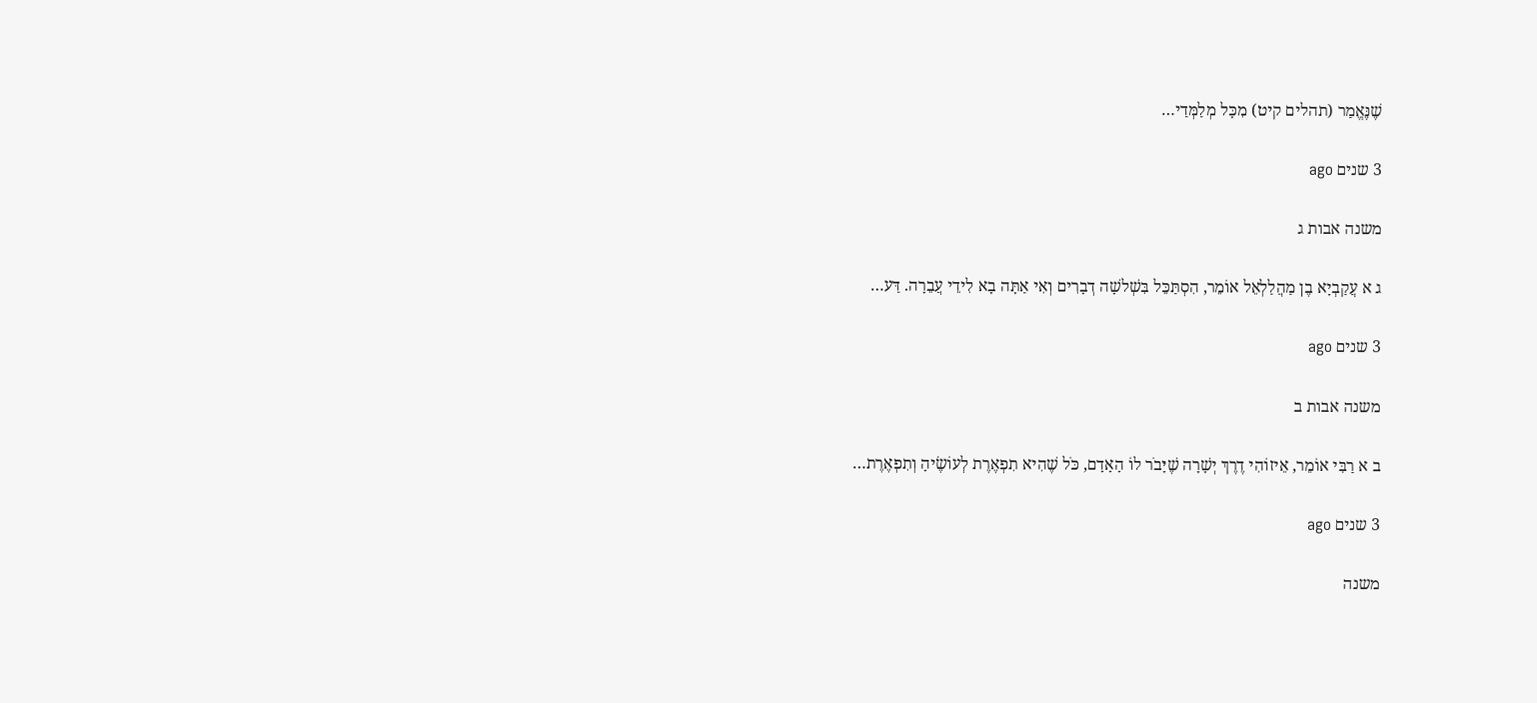שֶׁנֶּאֱמַר (תהלים קיט) מִכָּל מְלַמְּדַי…

3 שנים ago

משנה אבות ג

ג א עֲקַבְיָא בֶן מַהֲלַלְאֵל אוֹמֵר, הִסְתַּכֵּל בִּשְׁלשָׁה דְבָרִים וְאִי אַתָּה בָא לִידֵי עֲבֵרָה. דַּע…

3 שנים ago

משנה אבות ב

ב א רַבִּי אוֹמֵר, אֵיזוֹהִי דֶרֶךְ יְשָׁרָה שֶׁיָּבֹר לוֹ הָאָדָם, כֹּל שֶׁהִיא תִפְאֶרֶת לְעוֹשֶׂיהָ וְתִפְאֶרֶת…

3 שנים ago

משנה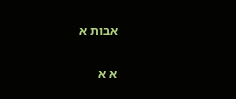אבות א

א א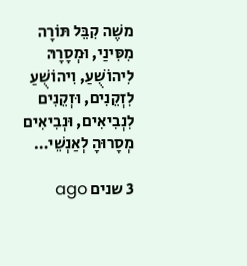משֶׁה קִבֵּל תּוֹרָה מִסִּינַי, וּמְסָרָהּ לִיהוֹשֻׁעַ, וִיהוֹשֻׁעַ לִזְקֵנִים, וּזְקֵנִים לִנְבִיאִים, וּנְבִיאִים מְסָרוּהָ לְאַנְשֵׁי…

3 שנים ago